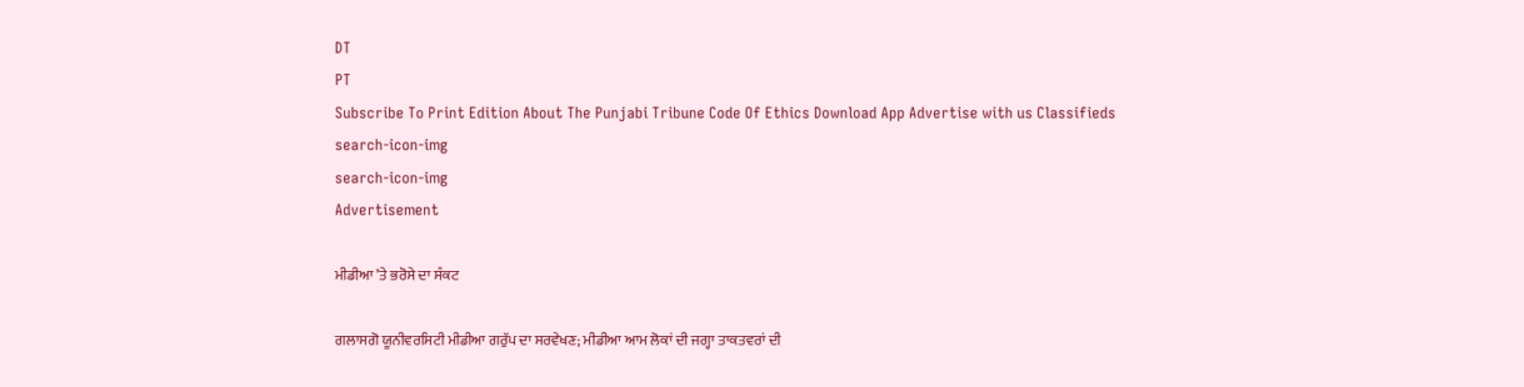DT
PT
Subscribe To Print Edition About The Punjabi Tribune Code Of Ethics Download App Advertise with us Classifieds
search-icon-img
search-icon-img
Advertisement

ਮੀਡੀਆ ’ਤੇ ਭਰੋਸੇ ਦਾ ਸੰਕਟ

ਗਲਾਸਗੋ ਯੂਨੀਵਰਸਿਟੀ ਮੀਡੀਆ ਗਰੁੱਪ ਦਾ ਸਰਵੇਖਣ; ਮੀਡੀਆ ਆਮ ਲੋਕਾਂ ਦੀ ਜਗ੍ਹਾ ਤਾਕਤਵਰਾਂ ਦੀ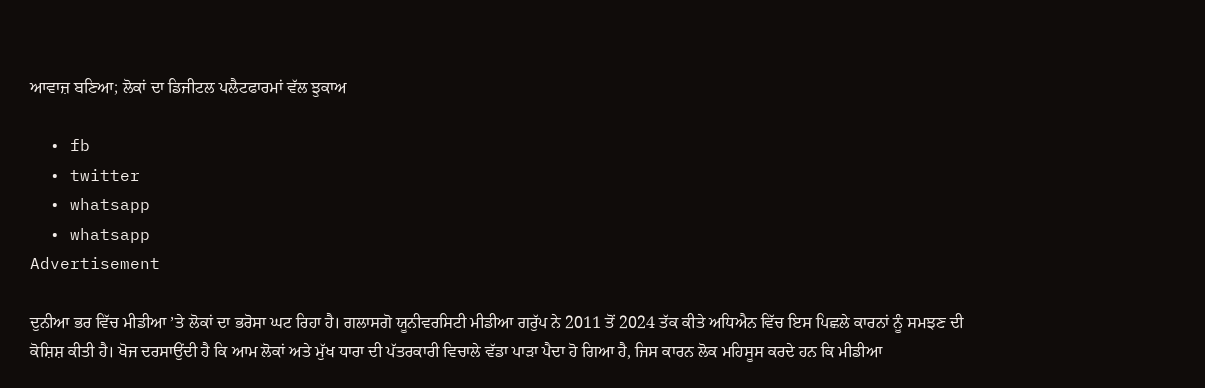ਆਵਾਜ਼ ਬਣਿਆ; ਲੋਕਾਂ ਦਾ ਡਿਜੀਟਲ ਪਲੈਟਫਾਰਮਾਂ ਵੱਲ ਝੁਕਾਅ

  • fb
  • twitter
  • whatsapp
  • whatsapp
Advertisement

ਦੁਨੀਆ ਭਰ ਵਿੱਚ ਮੀਡੀਆ ’ਤੇ ਲੋਕਾਂ ਦਾ ਭਰੋਸਾ ਘਟ ਰਿਹਾ ਹੈ। ਗਲਾਸਗੋ ਯੂਨੀਵਰਸਿਟੀ ਮੀਡੀਆ ਗਰੁੱਪ ਨੇ 2011 ਤੋਂ 2024 ਤੱਕ ਕੀਤੇ ਅਧਿਐਨ ਵਿੱਚ ਇਸ ਪਿਛਲੇ ਕਾਰਨਾਂ ਨੂੰ ਸਮਝਣ ਦੀ ਕੋਸ਼ਿਸ਼ ਕੀਤੀ ਹੈ। ਖੋਜ ਦਰਸਾਉਂਦੀ ਹੈ ਕਿ ਆਮ ਲੋਕਾਂ ਅਤੇ ਮੁੱਖ ਧਾਰਾ ਦੀ ਪੱਤਰਕਾਰੀ ਵਿਚਾਲੇ ਵੱਡਾ ਪਾੜਾ ਪੈਦਾ ਹੋ ਗਿਆ ਹੈ, ਜਿਸ ਕਾਰਨ ਲੋਕ ਮਹਿਸੂਸ ਕਰਦੇ ਹਨ ਕਿ ਮੀਡੀਆ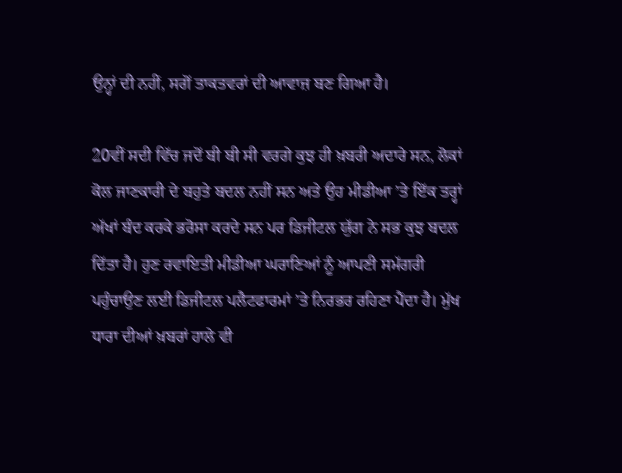ਉਨ੍ਹਾਂ ਦੀ ਨਹੀਂ, ਸਗੋਂ ਤਾਕਤਵਰਾਂ ਦੀ ਆਵਾਜ਼ ਬਣ ਗਿਆ ਹੈ।

20ਵੀਂ ਸਦੀ ਵਿੱਚ ਜਦੋਂ ਬੀ ਬੀ ਸੀ ਵਰਗੇ ਕੁਝ ਹੀ ਖ਼ਬਰੀ ਅਦਾਰੇ ਸਨ, ਲੋਕਾਂ ਕੋਲ ਜਾਣਕਾਰੀ ਦੇ ਬਹੁਤੇ ਬਦਲ ਨਹੀਂ ਸਨ ਅਤੇ ਉਹ ਮੀਡੀਆ ’ਤੇ ਇੱਕ ਤਰ੍ਹਾਂ ਅੱਖਾਂ ਬੰਦ ਕਰਕੇ ਭਰੋਸਾ ਕਰਦੇ ਸਨ ਪਰ ਡਿਜੀਟਲ ਯੁੱਗ ਨੇ ਸਭ ਕੁਝ ਬਦਲ ਦਿੱਤਾ ਹੈ। ਹੁਣ ਰਵਾਇਤੀ ਮੀਡੀਆ ਘਰਾਣਿਆਂ ਨੂੰ ਆਪਣੀ ਸਮੱਗਰੀ ਪਹੁੰਚਾਉਣ ਲਈ ਡਿਜੀਟਲ ਪਲੈਟਫਾਰਮਾਂ ’ਤੇ ਨਿਰਭਰ ਰਹਿਣਾ ਪੈਂਦਾ ਹੈ। ਮੁੱਖ ਧਾਰਾ ਦੀਆਂ ਖ਼ਬਰਾਂ ਹਾਲੇ ਵੀ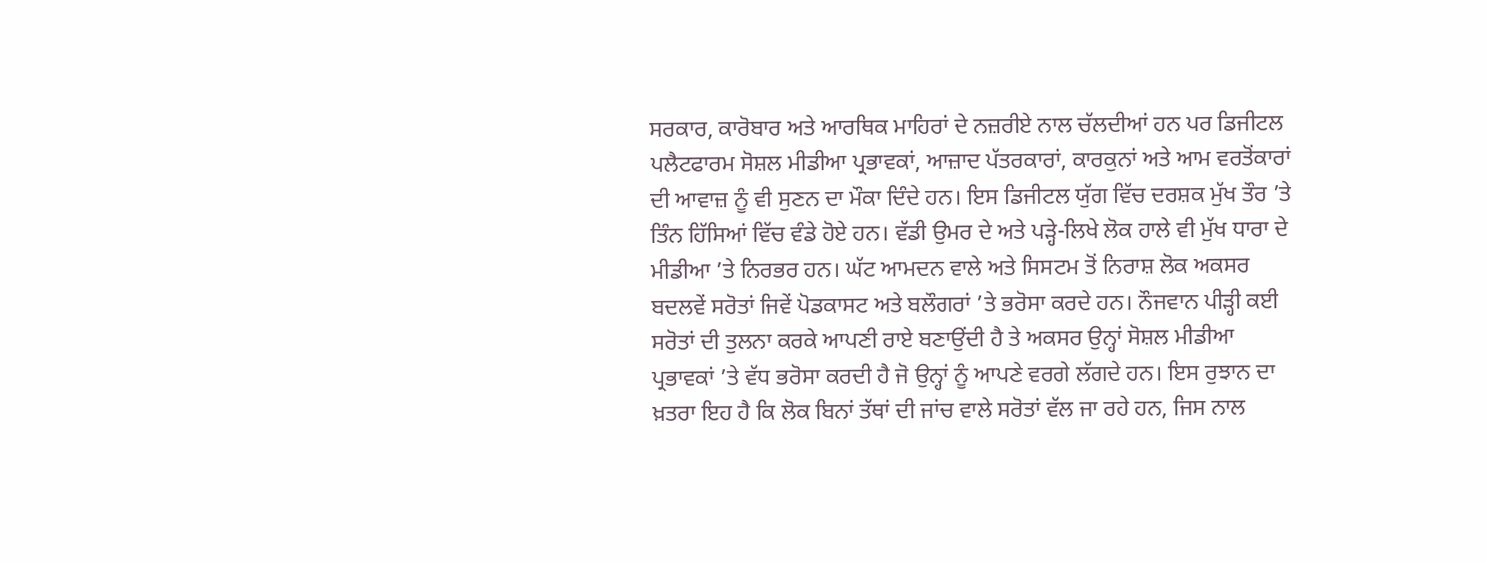ਸਰਕਾਰ, ਕਾਰੋਬਾਰ ਅਤੇ ਆਰਥਿਕ ਮਾਹਿਰਾਂ ਦੇ ਨਜ਼ਰੀਏ ਨਾਲ ਚੱਲਦੀਆਂ ਹਨ ਪਰ ਡਿਜੀਟਲ ਪਲੈਟਫਾਰਮ ਸੋਸ਼ਲ ਮੀਡੀਆ ਪ੍ਰਭਾਵਕਾਂ, ਆਜ਼ਾਦ ਪੱਤਰਕਾਰਾਂ, ਕਾਰਕੁਨਾਂ ਅਤੇ ਆਮ ਵਰਤੋਂਕਾਰਾਂ ਦੀ ਆਵਾਜ਼ ਨੂੰ ਵੀ ਸੁਣਨ ਦਾ ਮੌਕਾ ਦਿੰਦੇ ਹਨ। ਇਸ ਡਿਜੀਟਲ ਯੁੱਗ ਵਿੱਚ ਦਰਸ਼ਕ ਮੁੱਖ ਤੌਰ ’ਤੇ ਤਿੰਨ ਹਿੱਸਿਆਂ ਵਿੱਚ ਵੰਡੇ ਹੋਏ ਹਨ। ਵੱਡੀ ਉਮਰ ਦੇ ਅਤੇ ਪੜ੍ਹੇ-ਲਿਖੇ ਲੋਕ ਹਾਲੇ ਵੀ ਮੁੱਖ ਧਾਰਾ ਦੇ ਮੀਡੀਆ ’ਤੇ ਨਿਰਭਰ ਹਨ। ਘੱਟ ਆਮਦਨ ਵਾਲੇ ਅਤੇ ਸਿਸਟਮ ਤੋਂ ਨਿਰਾਸ਼ ਲੋਕ ਅਕਸਰ ਬਦਲਵੇਂ ਸਰੋਤਾਂ ਜਿਵੇਂ ਪੋਡਕਾਸਟ ਅਤੇ ਬਲੌਗਰਾਂ ’ਤੇ ਭਰੋਸਾ ਕਰਦੇ ਹਨ। ਨੌਜਵਾਨ ਪੀੜ੍ਹੀ ਕਈ ਸਰੋਤਾਂ ਦੀ ਤੁਲਨਾ ਕਰਕੇ ਆਪਣੀ ਰਾਏ ਬਣਾਉਂਦੀ ਹੈ ਤੇ ਅਕਸਰ ਉਨ੍ਹਾਂ ਸੋਸ਼ਲ ਮੀਡੀਆ ਪ੍ਰਭਾਵਕਾਂ ’ਤੇ ਵੱਧ ਭਰੋਸਾ ਕਰਦੀ ਹੈ ਜੋ ਉਨ੍ਹਾਂ ਨੂੰ ਆਪਣੇ ਵਰਗੇ ਲੱਗਦੇ ਹਨ। ਇਸ ਰੁਝਾਨ ਦਾ ਖ਼ਤਰਾ ਇਹ ਹੈ ਕਿ ਲੋਕ ਬਿਨਾਂ ਤੱਥਾਂ ਦੀ ਜਾਂਚ ਵਾਲੇ ਸਰੋਤਾਂ ਵੱਲ ਜਾ ਰਹੇ ਹਨ, ਜਿਸ ਨਾਲ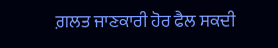ਗ਼ਲਤ ਜਾਣਕਾਰੀ ਹੋਰ ਫੈਲ ਸਕਦੀ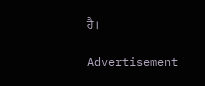ਹੈ।

Advertisement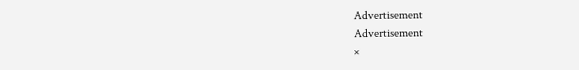Advertisement
Advertisement
×